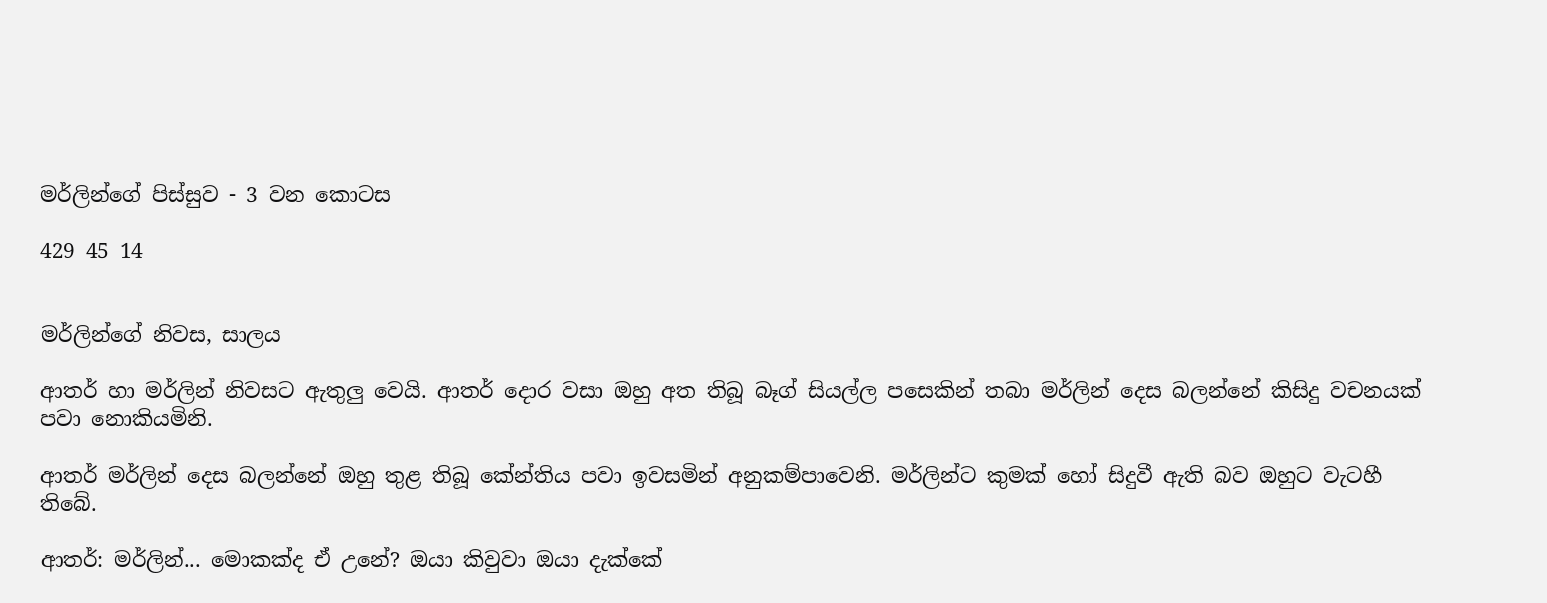මර්ලින්ගේ පිස්සුව - 3 වන කොටස

429 45 14


මර්ලින්ගේ නිවස, සාලය

ආතර් හා මර්ලින් නිවසට ඇතුලු වෙයි. ආතර් දොර වසා ඔහු අත තිබූ බෑග් සියල්ල පසෙකින් තබා මර්ලින් දෙස බලන්නේ කිසිදු වචනයක් පවා නොකියමිනි.

ආතර් මර්ලින් දෙස බලන්නේ ඔහු තුළ තිබූ කේන්තිය පවා ඉවසමින් අනුකම්පාවෙනි. මර්ලින්ට කුමක් හෝ සිදුවී ඇති බව ඔහුට වැටහී තිබේ.

ආතර්: මර්ලින්... මොකක්ද ඒ උනේ? ඔයා කිවුවා ඔයා දැක්කේ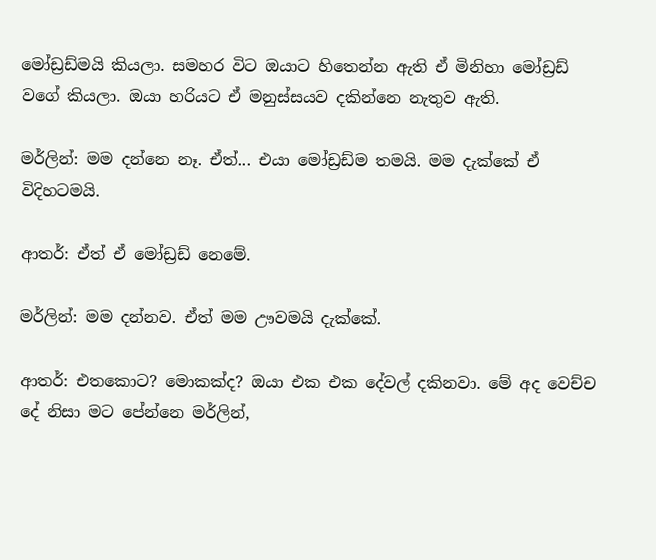මෝඩ්‍රඩ්මයි කියලා. සමහර විට ඔයාට හිතෙන්න ඇති ඒ මිනිහා මෝඩ්‍රඩ් වගේ කියලා. ඔයා හරියට ඒ මනුස්සයව දකින්නෙ නැතුව ඇති.

මර්ලින්: මම දන්නෙ නෑ. ඒත්... එයා මෝඩ්‍රඩ්ම තමයි. මම දැක්කේ ඒ විදිහටමයි.

ආතර්: ඒත් ඒ මෝඩ්‍රඩ් නෙමේ.

මර්ලින්: මම දන්නව. ඒත් මම ඌවමයි දැක්කේ.

ආතර්: එතකොට? මොකක්ද? ඔයා එක එක දේවල් දකිනවා. මේ අද වෙච්ච දේ නිසා මට පේන්නෙ මර්ලින්,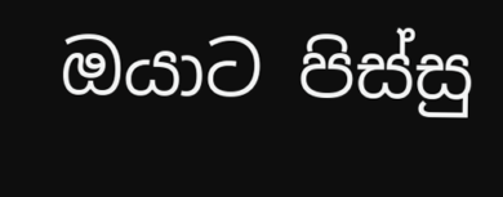ඔයාට පිස්සු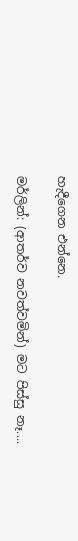හැදීගෙන එන්නෙ.

මර්ලින්: (ආතර්ව නවත්වමින්) මට පිස්සු නෑ....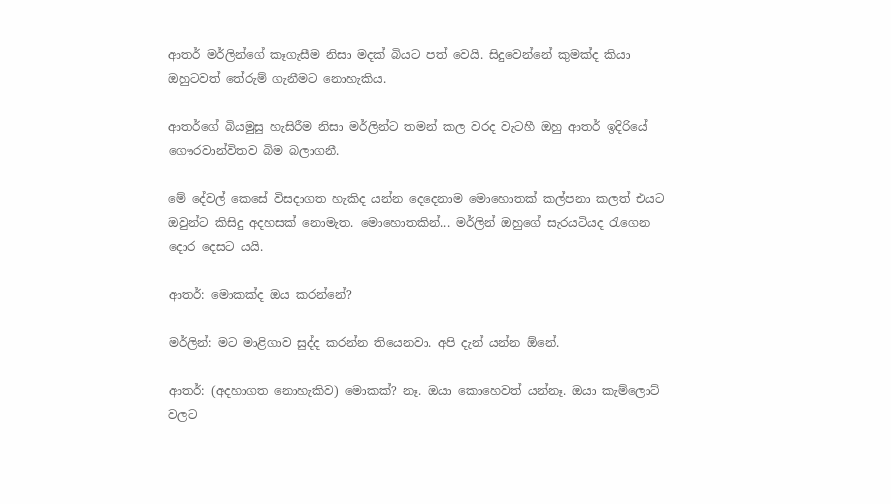ආතර් මර්ලින්ගේ කෑගැසීම නිසා මදක් බියට පත් වෙයි. සිදුවෙන්නේ කුමක්ද කියා ඔහුටවත් තේරුම් ගැනීමට නොහැකිය.

ආතර්ගේ බියමුසු හැසිරීම නිසා මර්ලින්ට තමන් කල වරද වැටහී ඔහු ආතර් ඉදිරියේ ගෞරවාන්විතව බිම බලාගනී.

මේ දේවල් කෙසේ විසදාගත හැකිද යන්න දෙදෙනාම මොහොතක් කල්පනා කලත් එයට ඔවුන්ට කිසිදු අදහසක් නොමැත. මොහොතකින්... මර්ලින් ඔහුගේ සැරයටියද රැගෙන දොර දෙසට යයි.

ආතර්: මොකක්ද ඔය කරන්නේ?

මර්ලින්: මට මාළිගාව සුද්ද කරන්න තියෙනවා. අපි දැන් යන්න ඕනේ.

ආතර්: (අදහාගත නොහැකිව) මොකක්? නෑ. ඔයා කොහෙවත් යන්නෑ. ඔයා කැම්ලොට් වලට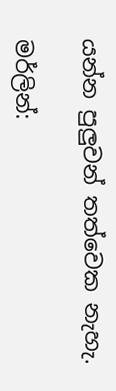යන්න පුලුවන් තත්වෙක නැහැ.

මර්ලින්: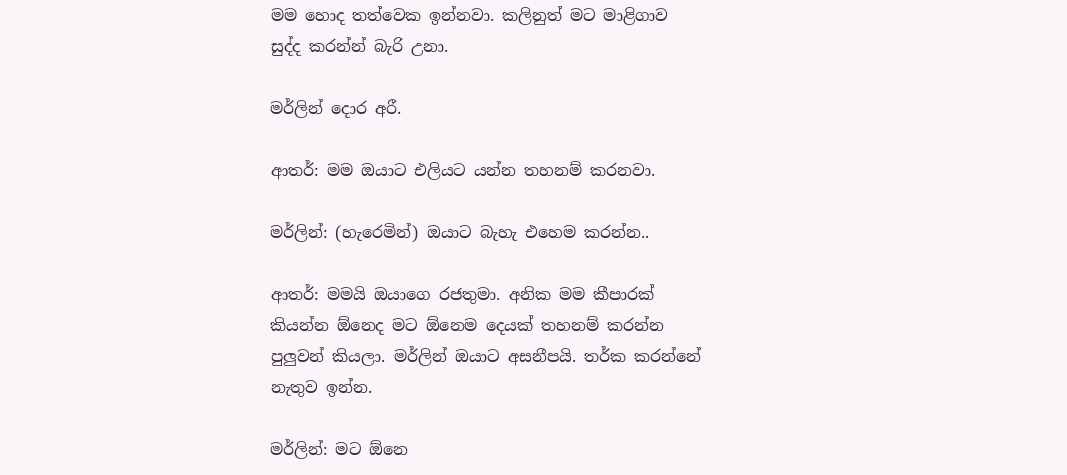මම හොද තත්වෙක ඉන්නවා. කලිනුත් මට මාළිගාව සුද්ද කරන්න් බැරි උනා.

මර්ලින් දොර අරී.

ආතර්: මම ඔයාට එලියට යන්න තහනම් කරනවා.

මර්ලින්: (හැරෙමින්) ඔයාට බැහැ එහෙම කරන්න..

ආතර්: මමයි ඔයාගෙ රජතුමා. අනික මම කීපාරක් කියන්න ඕනෙද මට ඕනෙම දෙයක් තහනම් කරන්න පුලුවන් කියලා. මර්ලින් ඔයාට අසනීපයි. තර්ක කරන්නේ නැතුව ඉන්න.

මර්ලින්: මට ඕනෙ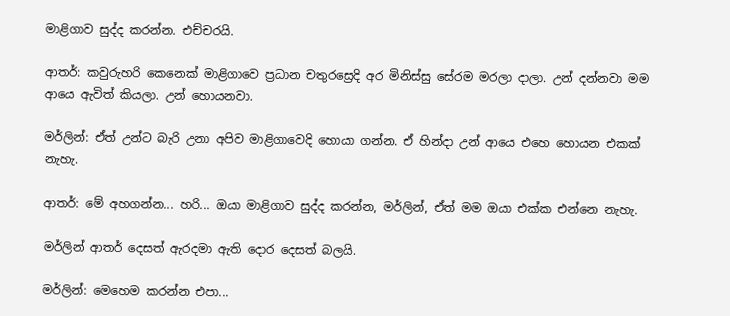මාළිගාව සුද්ද කරන්න. එච්චරයි.

ආතර්: කවුරුහරි කෙනෙක් මාළිගාවෙ ප්‍රධාන චතුරස්‍රෙදි අර මිනිස්සු සේරම මරලා දාලා. උන් දන්නවා මම ආයෙ ඇවිත් කියලා. උන් හොයනවා.

මර්ලින්: ඒත් උන්ට බැරි උනා අපිව මාළිගාවෙදි හොයා ගන්න. ඒ හින්දා උන් ආයෙ එහෙ හොයන එකක් නැහැ.

ආතර්: මේ අහගන්න... හරි... ඔයා මාළිගාව සුද්ද කරන්න, මර්ලින්, ඒත් මම ඔයා එක්ක එන්නෙ නැහැ.

මර්ලින් ආතර් දෙසත් ඇරදමා ඇති දොර දෙසත් බලයි.

මර්ලින්: මෙහෙම කරන්න එපා...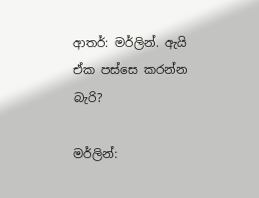ආතර්: මර්ලින්. ඇයි ඒක පස්සෙ කරන්න බැරි?

මර්ලින්: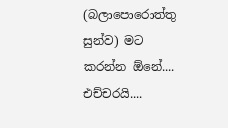(බලාපොරොත්තු සුන්ව) මට කරන්න ඕනේ.... එච්චරයි....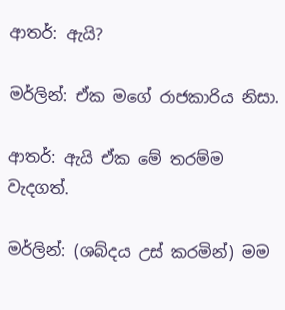ආතර්: ඇයි?

මර්ලින්: ඒක මගේ රාජකාරිය නිසා.

ආතර්: ඇයි ඒක මේ තරම්ම වැදගත්.

මර්ලින්: (ශබ්දය උස් කරමින්) මම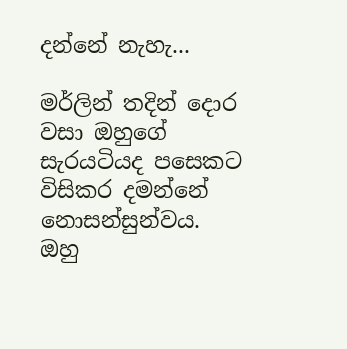දන්නේ නැහැ...

මර්ලින් තදින් දොර වසා ඔහුගේ සැරයටියද පසෙකට විසිකර දමන්නේ නොසන්සුන්වය. ඔහු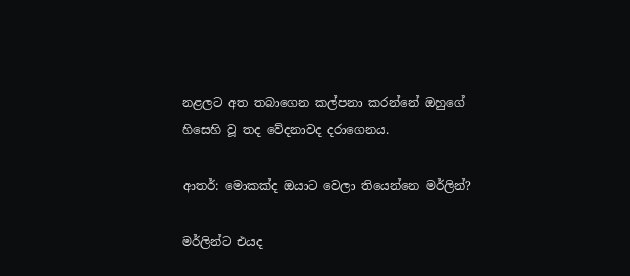නළලට අත තබාගෙන කල්පනා කරන්නේ ඔහුගේ හිසෙහි වූ තද වේදනාවද දරාගෙනය.

ආතර්: මොකක්ද ඔයාට වෙලා තියෙන්නෙ මර්ලින්?

මර්ලින්ට එයද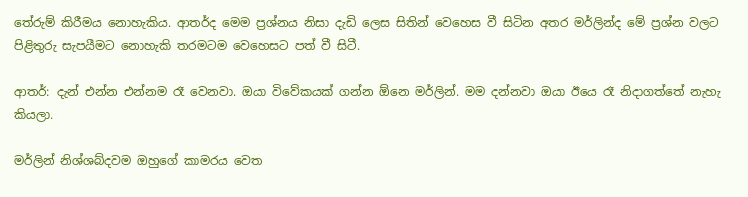තේරුම් කිරීමය නොහැකිය. ආතර්ද මෙම ප්‍රශ්නය නිසා දැඩි ලෙස සිතින් වෙහෙස වී සිටින අතර මර්ලින්ද මේ ප්‍රශ්න වලට පිළිතුරු සැපයීමට නොහැකි තරමටම වෙහෙසට පත් වී සිටී.

ආතර්: දැන් එන්න එන්නම රෑ වෙනවා. ඔයා විවේකයක් ගන්න ඕනෙ මර්ලින්. මම දන්නවා ඔයා ඊයෙ රෑ නිදාගත්තේ නැහැ කියලා.

මර්ලින් නිශ්ශබ්දවම ඔහුගේ කාමරය වෙත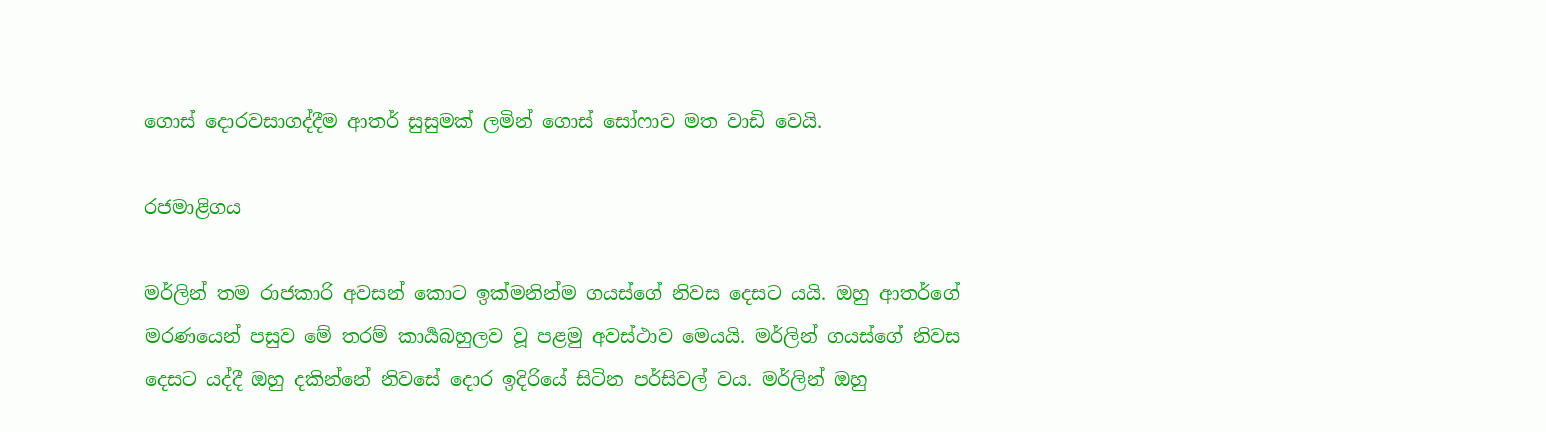ගොස් දොරවසාගද්දීම ආතර් සුසුමක් ලමින් ගොස් සෝෆාව මත වාඩි වෙයි.

රජමාළිගය

මර්ලින් තම රාජකාරි අවසන් කොට ඉක්මනින්ම ගයස්ගේ නිවස දෙසට යයි. ඔහු ආතර්ගේ මරණයෙන් පසුව මේ තරම් කාර්‍යබහුලව වූ පළමු අවස්ථාව මෙයයි. මර්ලින් ගයස්ගේ නිවස දෙසට යද්දී ඔහු දකින්නේ නිවසේ දොර ඉදිරියේ සිටින පර්සිවල් වය. මර්ලින් ඔහු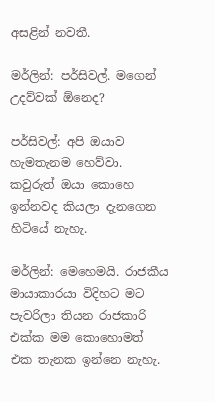අසළින් නවතී.

මර්ලින්: පර්සිවල්. මගෙන් උදව්වක් ඕනෙද?

පර්සිවල්: අපි ඔයාව හැමතැනම හෙව්වා. කවුරුත් ඔයා කොහෙ ඉන්නවද කියලා දැනගෙන හිටියේ නැහැ.

මර්ලින්: මෙහෙමයි. රාජකීය මායාකාරයා විදිහට මට පැවරිලා තියන රාජකාරි එක්ක මම කොහොමත් එක තැනක ඉන්නෙ නැහැ.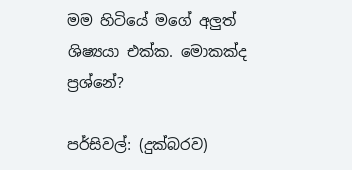මම හිටියේ මගේ අලුත් ශිෂ්‍යයා එක්ක. මොකක්ද ප්‍රශ්නේ?

පර්සිවල්: (දුක්බරව)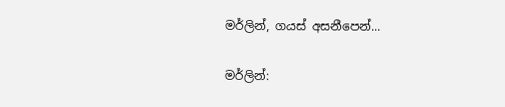මර්ලින්, ගයස් අසනීපෙන්...

මර්ලින්: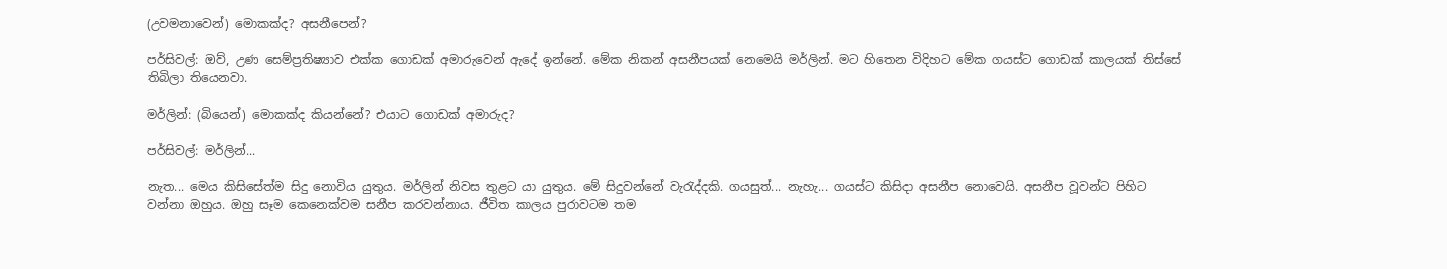(උවමනාවෙන්) මොකක්ද? අසනීපෙන්?

පර්සිවල්: ඔව්, උණ සෙම්ප්‍රතිෂ්‍යාව එක්ක ගොඩක් අමාරුවෙන් ඇදේ ඉන්නේ. මේක නිකන් අසනීපයක් නෙමෙයි මර්ලින්. මට හිතෙන විදිහට මේක ගයස්ට ගොඩක් කාලයක් තිස්සේ තිබිලා තියෙනවා.

මර්ලින්: (බියෙන්) මොකක්ද කියන්නේ? එයාට ගොඩක් අමාරුද?

පර්සිවල්: මර්ලින්...

නැත... මෙය කිසිසේත්ම සිදු නොවිය යුතුය. මර්ලින් නිවස තුළට යා යුතුය. මේ සිදුවන්නේ වැරැද්දකි. ගයසුත්... නැහැ... ගයස්ට කිසිදා අසනීප නොවෙයි. අසනීප වූවන්ට පිහිට වන්නා ඔහුය. ඔහු සෑම කෙනෙක්වම සනීප කරවන්නාය. ජීවිත කාලය පුරාවටම තම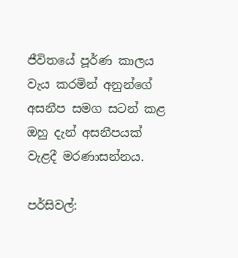ජීවිතයේ පූර්ණ කාලය වැය කරමින් අනුන්ගේ අසනීප සමග සටන් කළ ඔහු දැන් අසනීපයක් වැළදී මරණාසන්නය.

පර්සිවල්: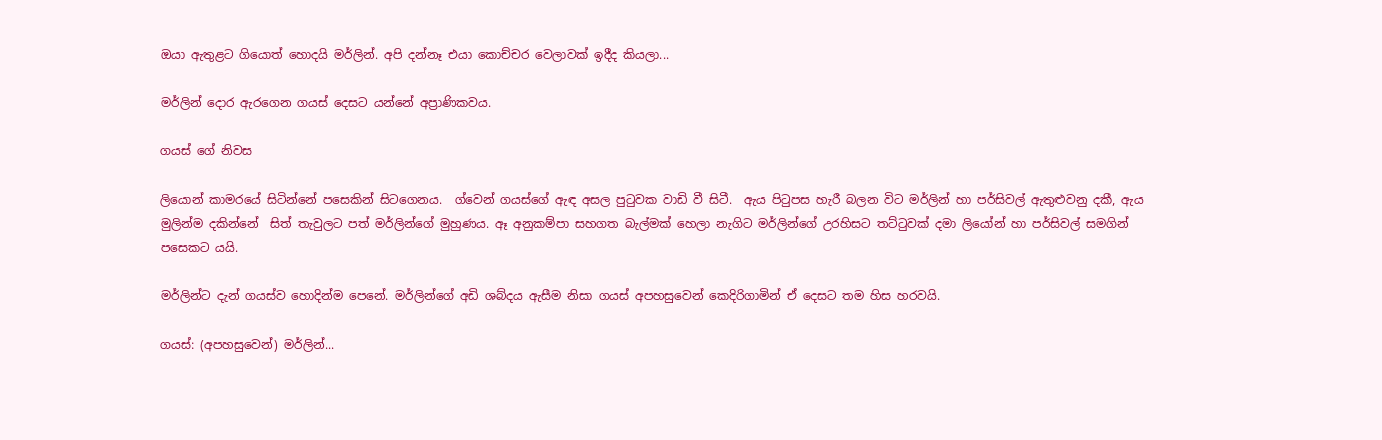ඔයා ඇතුළට ගියොත් හොදයි මර්ලින්. අපි දන්නෑ එයා කොච්චර වෙලාවක් ඉදීද කියලා...

මර්ලින් දොර ඇරගෙන ගයස් දෙසට යන්නේ අප්‍රාණිකවය.

ගයස් ගේ නිවස

ලියොන් කාමරයේ සිටින්නේ පසෙකින් සිටගෙනය.  ග්වෙන් ගයස්ගේ ඇඳ අසල පුටුවක වාඩි වී සිටී.  ඇය පිටුපස හැරී බලන විට මර්ලින් හා පර්සිවල් ඇතුළුවනු දකී, ඇය මුලින්ම දකින්නේ  සිත් තැවුලට පත් මර්ලින්ගේ මුහුණය. ඈ අනුකම්පා සහගත බැල්මක් හෙලා නැගිට මර්ලින්ගේ උරහිසට තට්ටුවක් දමා ලියෝන් හා පර්සිවල් සමගින් පසෙකට යයි.

මර්ලින්ට දැන් ගයස්ව හොදින්ම පෙනේ. මර්ලින්ගේ අඩි ශබ්දය ඇසීම නිසා ගයස් අපහසුවෙන් කෙදිරිගාමින් ඒ දෙසට තම හිස හරවයි.

ගයස්: (අපහසුවෙන්) මර්ලින්...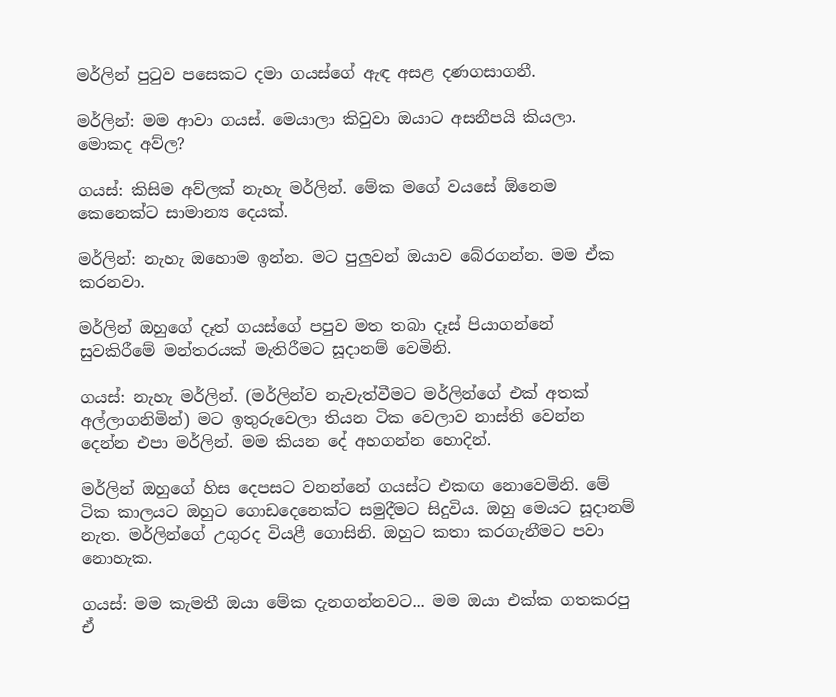මර්ලින් පුටුව පසෙකට දමා ගයස්ගේ ඇඳ අසළ දණගසාගනී.

මර්ලින්: මම ආවා ගයස්. මෙයාලා කිවුවා ඔයාට අසනීපයි කියලා. මොකද අව්ල?

ගයස්: කිසිම අව්ලක් නැහැ මර්ලින්. මේක මගේ වයසේ ඕනෙම කෙනෙක්ට සාමාන්‍ය දෙයක්.

මර්ලින්: නැහැ ඔහොම ඉන්න. මට පුලුවන් ඔයාව බේරගන්න. මම ඒක කරනවා.

මර්ලින් ඔහුගේ දෑත් ගයස්ගේ පපුව මත තබා දෑස් පියාගන්නේ සුවකිරීමේ මන්තරයක් මැතිරීමට සූදානම් වෙමිනි.

ගයස්: නැහැ මර්ලින්. (මර්ලින්ව නැවැත්වීමට මර්ලින්ගේ එක් අතක් අල්ලාගනිමින්) මට ඉතුරුවෙලා තියන ටික වෙලාව නාස්ති වෙන්න දෙන්න එපා මර්ලින්. මම කියන දේ අහගන්න හොදින්.

මර්ලින් ඔහුගේ හිස දෙපසට වනන්නේ ගයස්ට එකඟ නොවෙමිනි. මේ ටික කාලයට ඔහුට ගොඩදෙනෙක්ට සමුදීමට සිදුවිය. ඔහු මෙයට සූදානම් නැත. මර්ලින්ගේ උගුරද වියළී ගොසිනි. ඔහුට කතා කරගැනීමට පවා නොහැක.

ගයස්: මම කැමතී ඔයා මේක දැනගන්නවට... මම ඔයා එක්ක ගතකරපු ඒ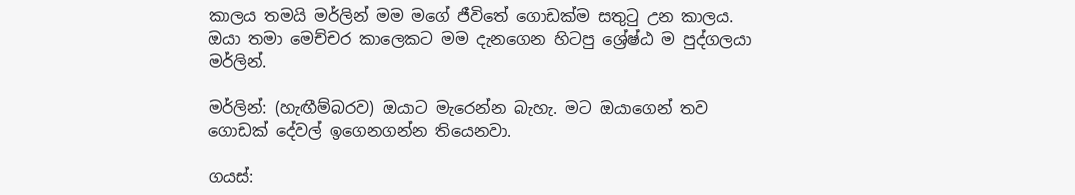කාලය තමයි මර්ලින් මම මගේ ජීවිතේ ගොඩක්ම සතුටු උන කාලය. ඔයා තමා මෙච්චර කාලෙකට මම දැනගෙන හිටපු ශ්‍රේෂ්ඨ ම පුද්ගලයා මර්ලින්.

මර්ලින්: (හැඟීම්බරව) ඔයාට මැරෙන්න බැහැ. මට ඔයාගෙන් තව ගොඩක් දේවල් ඉගෙනගන්න තියෙනවා.

ගයස්: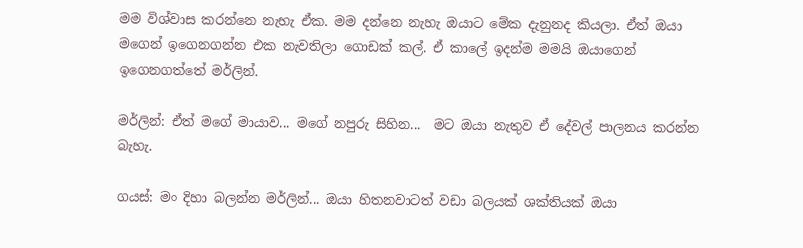මම විශ්වාස කරන්නෙ නැහැ ඒක. මම දන්නෙ නැහැ ඔයාට මේක දැනුනද කියලා. ඒත් ඔයා මගෙන් ඉගෙනගන්න එක නැවතිලා ගොඩක් කල්. ඒ කාලේ ඉදන්ම මමයි ඔයාගෙන් ඉගෙනගත්තේ මර්ලින්.

මර්ලින්: ඒත් මගේ මායාව... මගේ නපුරු සිහින...  මට ඔයා නැතුව ඒ දේවල් පාලනය කරන්න බැහැ.

ගයස්: මං දිහා බලන්න මර්ලින්... ඔයා හිතනවාටත් වඩා බලයක් ශක්තියක් ඔයා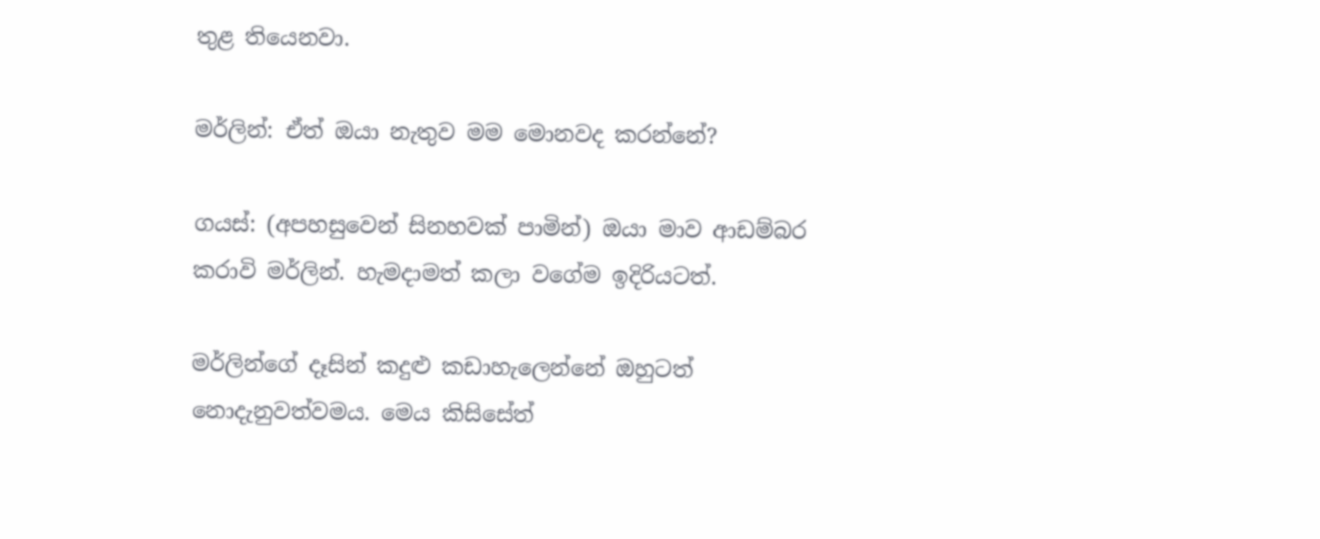තුළ තියෙනවා.

මර්ලින්: ඒත් ඔයා නැතුව මම මොනවද කරන්නේ?

ගයස්: (අපහසුවෙන් සිනහවක් පාමින්) ඔයා මාව ආඩම්බර කරාවි මර්ලින්. හැමදාමත් කලා වගේම ඉදිරියටත්.

මර්ලින්ගේ දෑසින් කදුළු කඩාහැලෙන්නේ ඔහුටත් නොදැනුවත්වමය. මෙය කිසිසේත්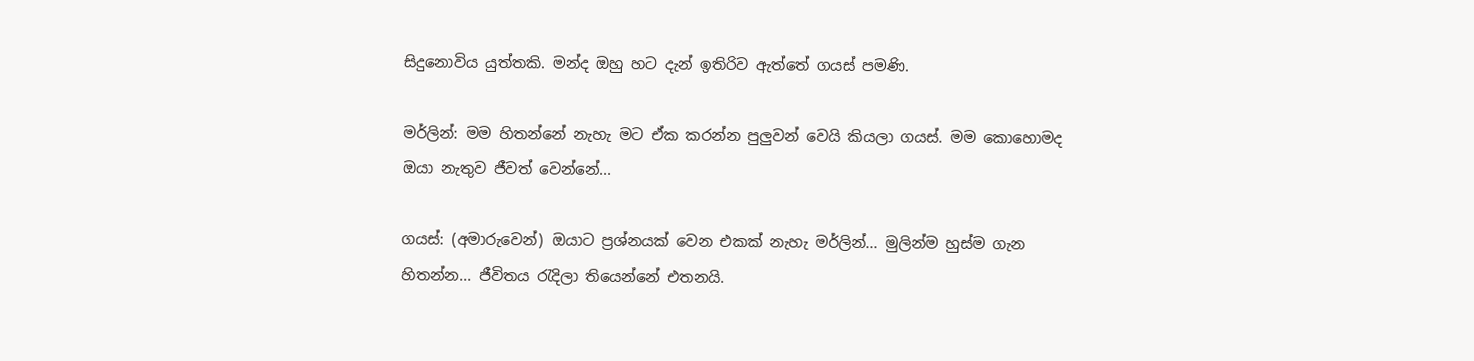සිදුනොවිය යුත්තකි. මන්ද ඔහු හට දැන් ඉතිරිව ඇත්තේ ගයස් පමණි.

මර්ලින්: මම හිතන්නේ නැහැ මට ඒක කරන්න පුලුවන් වෙයි කියලා ගයස්. මම කොහොමද ඔයා නැතුව ජීවත් වෙන්නේ...

ගයස්: (අමාරුවෙන්) ඔයාට ප්‍රශ්නයක් වෙන එකක් නැහැ මර්ලින්... මුලින්ම හුස්ම ගැන හිතන්න... ජීවිතය රැදිලා තියෙන්නේ එතනයි.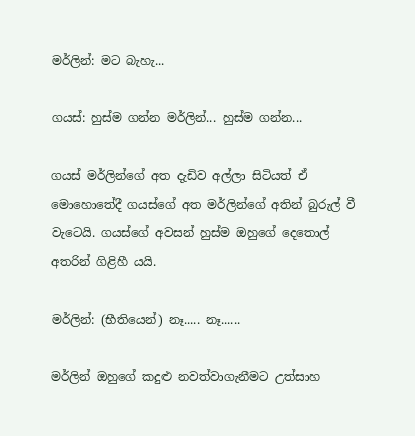මර්ලින්: මට බැහැ...

ගයස්: හුස්ම ගන්න මර්ලින්... හුස්ම ගන්න...

ගයස් මර්ලින්ගේ අත දැඩිව අල්ලා සිටියත් ඒ මොහොතේදී ගයස්ගේ අත මර්ලින්ගේ අතින් බුරුල් වී වැටෙයි. ගයස්ගේ අවසන් හුස්ම ඔහුගේ දෙතොල් අතරින් ගිළිහී යයි.

මර්ලින්: (භීතියෙන්) නෑ..... නෑ......

මර්ලින් ඔහුගේ කදුළු නවත්වාගැනීමට උත්සාහ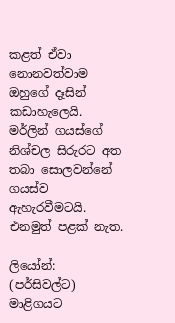කළත් ඒවා නොනවත්වාම ඔහුගේ දෑසින් කඩාහැලෙයි. මර්ලින් ගයස්ගේ නිශ්චල සිරුරට අත තබා සොලවන්නේ ගයස්ව ඇහැරවීමටයි. එනමුත් පළක් නැත.

ලියෝන්: (පර්සිවල්ට) මාළිගයට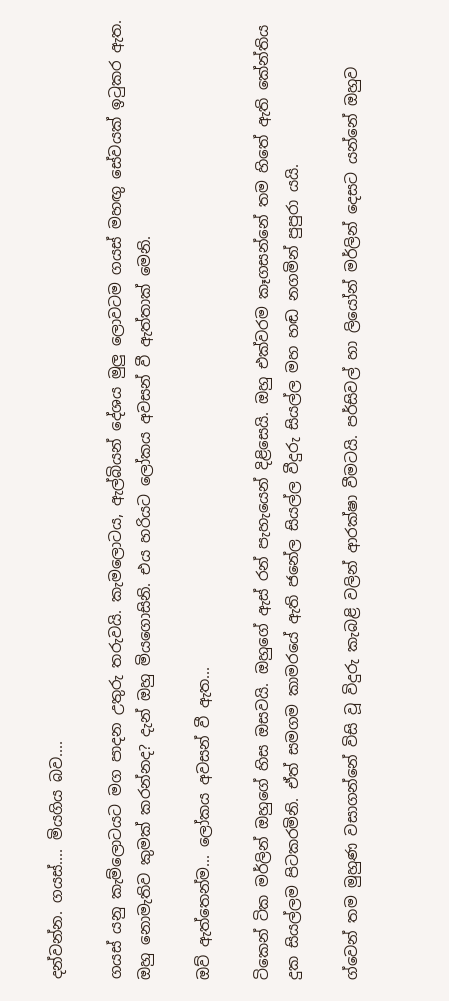දන්වන්න. ගයස්.... මියගිය බව....

ගයස් යනු කැම්ලොටයට මග පාදන උතුරු තරුවයි. කැමලොටය, ඇල්බියන් දේශය මුලු ලොවටම ගයස් මහඟු සේවයක් ඉටුකර ඇත. ඔහු නොමැතිව කුමක් කරන්නද? දැන් ඔහු මියගොසිනි. එය හරියට ලෝකය අවසන් වී ඇත්තාක් මෙනි.

ඔව් ඇත්තෙන්ම... ලෝකය අවසන් වී ඇත...

ටිකෙන් ටික මර්ලින් ඔහුගේ හිස ඔසවයි. ඔහුගේ ඇස් රන් පැහැයෙන් දිළිසෙයි. ඔහු එක්වරම කෑගසන්නේ තම හිතේ ඇති කේන්තිය දුක සියල්ලම පිටකරමිනි. ඒත් සමගම කාමරයේ ඇති ජනේල සියල්ල වීදුරු සියල්ල මහ හඬ නගමින් පුපුරා යයි.

ග්වෙන් තම මුහුණ වසාගන්නේ විසි වූ විදුරු කැබළි වලින් ආරක්ෂා වීමටයි. පර්සිවල් හා ලියෝන් මර්ලින් දෙසට යන්නේ ඔහුව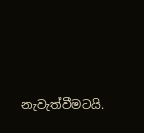නැවැත්වීමටයි.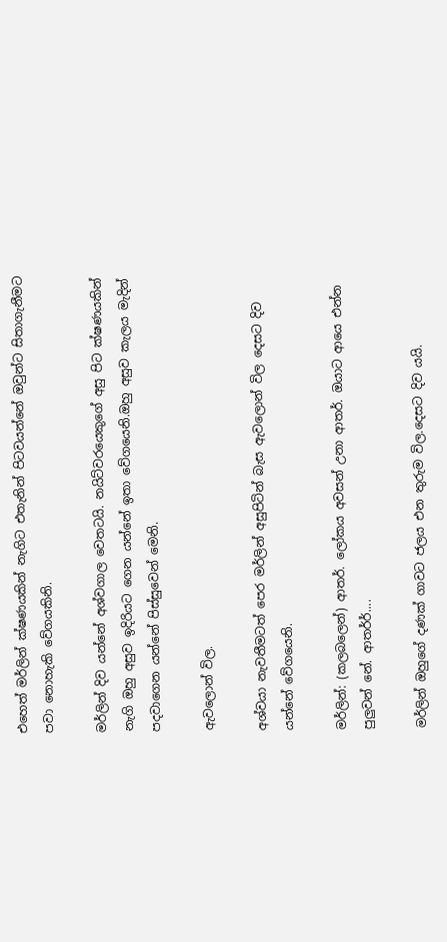එහෙත් මර්ලින් ක්ෂණයකින් නැගිට එතැනින් පිටවයන්නේ ඔවුන්ට සිතාගැනීමට පවා නොහැකි වේගයකිනි.

මර්ලින් දිව යන්නේ අශ්වගාල වෙතටයි. නයිට්වරයෙකුගේ අසු පිට ක්ෂණයකින් නැගි ඔහු අසුව ඉදිරියට ගෙන යන්නේ ඉතා වේගයෙනි.ඔහු අසුව කැලය මැදින් පදවාගෙන යන්නේ පිස්සුවෙන් මෙනි.

ඇවලොන් විල.

අශ්වයා නැවතීමටත් පෙර මර්ලින් අසුපිටින් බැස ඇවලොන් විල දෙසට දිව යන්නේ වේගයෙනි.

මර්ලින්: (කලබලෙන්) ආතර්. ලෝකය අවසන් උනා ආතර්. ඔයාට ආයෙ එන්න පුලුවන් නේ. ආතර්ර්....

මර්ලින් ඔහුගේ දණක් ගාවට ජලය එන තුරුම විල.දෙසට දිව යයි.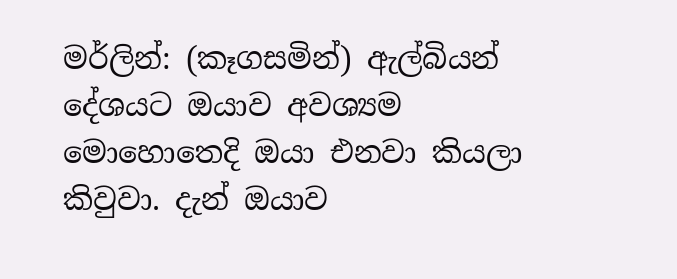මර්ලින්: (කෑගසමින්) ඇල්බියන් දේශයට ඔයාව අවශ්‍යම මොහොතෙදි ඔයා එනවා කියලා කිවුවා. දැන් ඔයාව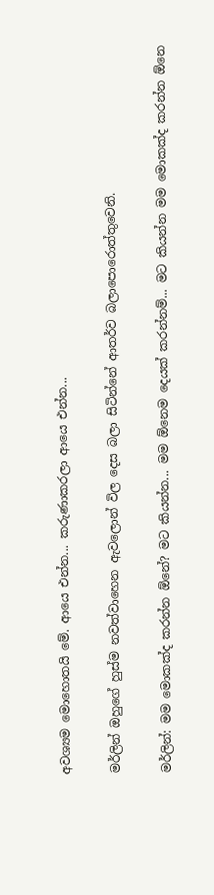අවශ්‍යම මොහොතයි මේ. ආයෙ එන්න... කරුණාකරලා ආයෙ එන්න...

මර්ලින් ඔහුගේ හුස්ම නවත්වාහෙන ඇවලොන් විල දෙස බලා සිටින්නේ ආතර්ව බලාපොරොත්තුවෙනි.

මර්ලින්: මම මොකක්ද කරන්න ඕනේ? මට කියන්න... මම ඕනෙම දෙයක් කරන්නම්... මට කියන්න මම මොකක්ද කරන්න ඕනෙ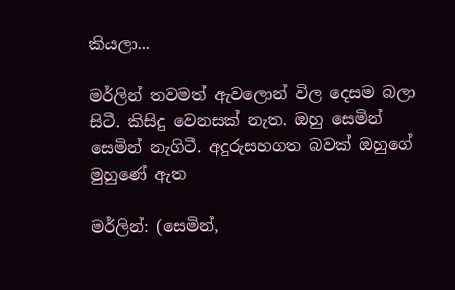කියලා...

මර්ලින් තවමත් ඇවලොන් විල දෙසම බලා සිටී. කිසිදු වෙනසක් නැත. ඔහු සෙමින් සෙමින් නැගිටී. අදුරුසහගත බවක් ඔහුගේ මුහුණේ ඇත

මර්ලින්: (සෙමින්,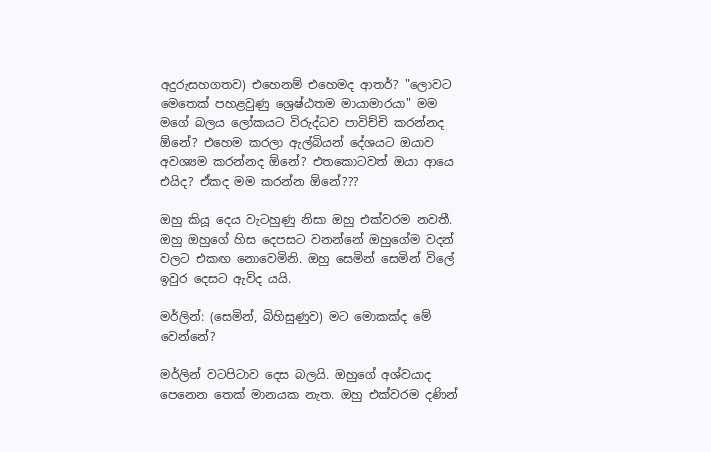අදුරුසහගතව) එහෙනම් එහෙමද ආතර්? "ලොවට මෙතෙක් පහළවුණු ශ්‍රෙෂ්ඨතම මායාමාරයා" මම මගේ බලය ලෝකයට විරුද්ධව පාවිච්චි කරන්නද ඕනේ? එහෙම කරලා ඇල්බියන් දේශයට ඔයාව අවශ්‍යම කරන්නද ඕනේ? එතකොටවත් ඔයා ආයෙ එයිද? ඒකද මම කරන්න ඕනේ???

ඔහු කියූ දෙය වැටහුණු නිසා ඔහු එක්වරම නවතී. ඔහු ඔහුගේ හිස දෙපසට වනන්නේ ඔහුගේම වදන් වලට එකඟ නොවෙමිනි. ඔහු සෙමින් සෙමින් විලේ ඉවුර දෙසට ඇවිද යයි.

මර්ලින්: (සෙමින්, බිහිසුණුව) මට මොකක්ද මේ වෙන්නේ?

මර්ලින් වටපිටාව දෙස බලයි. ඔහුගේ අශ්වයාද පෙනෙන තෙක් මානයක නැත. ඔහු එක්වරම දණින්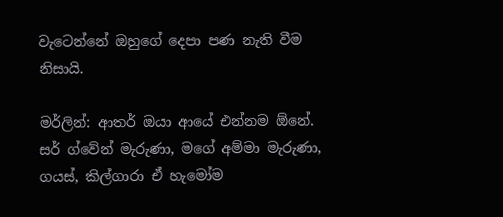වැටෙන්නේ ඔහුගේ දෙපා පණ නැති වීම නිසායි.

මර්ලින්: ආතර් ඔයා ආයේ එන්නම ඕනේ. සර් ග්වේන් මැරුණා, මගේ අම්මා මැරුණා, ගයස්, කිල්ගාරා ඒ හැමෝම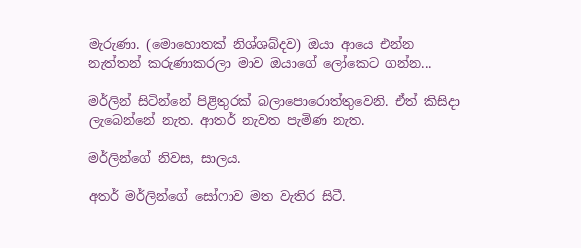මැරුණා. (මොහොතක් නිශ්ශබ්දව) ඔයා ආයෙ එන්න නැත්තන් කරුණාකරලා මාව ඔයාගේ ලෝකෙට ගන්න...

මර්ලින් සිටින්නේ පිළිතුරක් බලාපොරොත්තුවෙනි. ඒත් කිසිදා ලැබෙන්නේ නැත. ආතර් නැවත පැමිණ නැත.

මර්ලින්ගේ නිවස, සාලය.

අතර් මර්ලින්ගේ සෝෆාව මත වැතිර සිටී.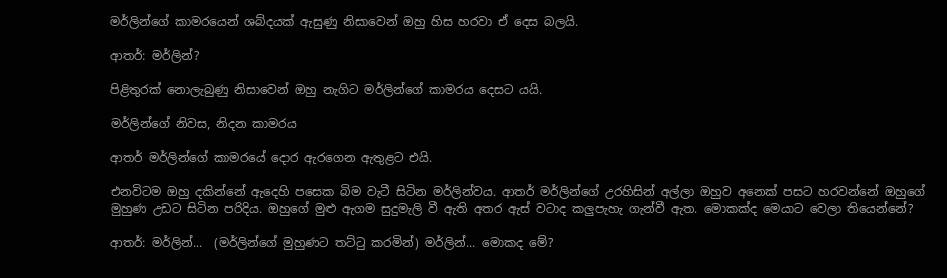මර්ලින්ගේ කාමරයෙන් ශබ්දයක් ඇසුණු නිසාවෙන් ඔහු හිස හරවා ඒ දෙස බලයි.

ආතර්: මර්ලින්?

පිළිතුරක් නොලැබුණු නිසාවෙන් ඔහු නැගිට මර්ලින්ගේ කාමරය දෙසට යයි.

මර්ලින්ගේ නිවස, නිදන කාමරය

ආතර් මර්ලින්ගේ කාමරයේ දොර ඇරගෙන ඇතුළට එයි.

එනවිටම ඔහු දකින්නේ ඇදෙහි පසෙක බිම වැටී සිටින මර්ලින්වය. ආතර් මර්ලින්ගේ උරහිසින් අල්ලා ඔහුව අනෙක් පසට හරවන්නේ ඔහුගේ මුහුණ උඩට සිටින පරිදිය. ඔහුගේ මුළු ඇගම සුදුමැලි වී ඇති අතර ඇස් වටාද කලුපැහැ ගැන්වී ඇත. මොකක්ද මෙයාට වෙලා තියෙන්නේ?

ආතර්: මර්ලින්...  (මර්ලින්ගේ මුහුණට තට්ටු කරමින්) මර්ලින්... මොකද මේ?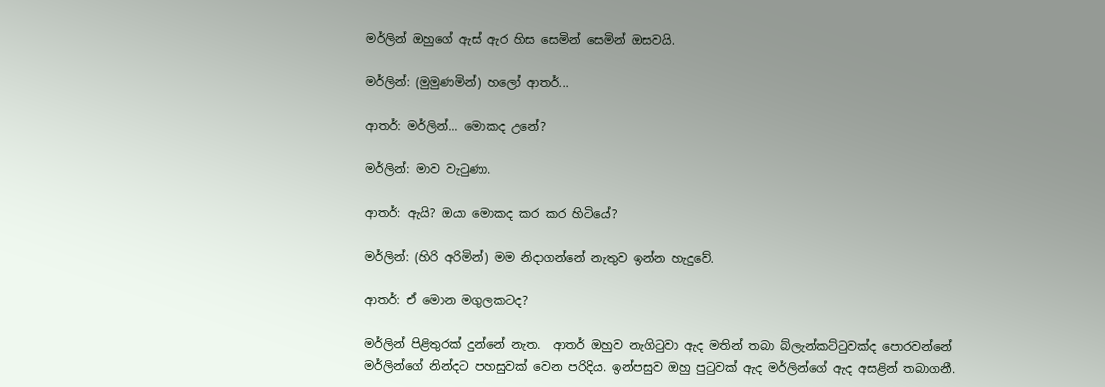මර්ලින් ඔහුගේ ඇස් ඇර හිස සෙමින් සෙමින් ඔසවයි.

මර්ලින්: (මුමුණමින්) හලෝ ආතර්...

ආතර්: මර්ලින්... මොකද උනේ?

මර්ලින්: මාව වැටුණා.

ආතර්: ඇයි? ඔයා මොකද කර කර හිටියේ?

මර්ලින්: (හිරි අරිමින්) මම නිදාගන්නේ නැතුව ඉන්න හැදුවේ.

ආතර්: ඒ මොන මගුලකටද?

මර්ලින් පිළිතුරක් දුන්නේ නැත.  ආතර් ඔහුව නැගිටුවා ඇද මතින් තබා බ්ලැන්කට්ටුවක්ද පොරවන්නේ මර්ලින්ගේ නින්දට පහසුවක් වෙන පරිදිය. ඉන්පසුව ඔහු පුටුවක් ඇද මර්ලින්ගේ ඇද අසළින් තබාගනී.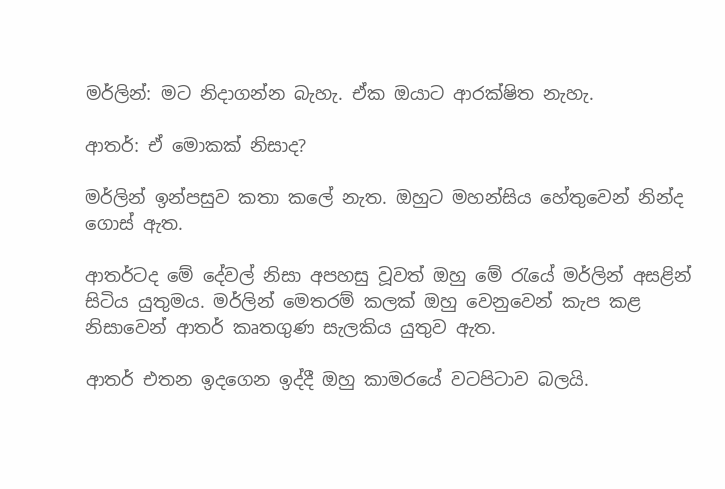මර්ලින්: මට නිදාගන්න බැහැ. ඒක ඔයාට ආරක්ෂිත නැහැ.

ආතර්: ඒ මොකක් නිසාද?

මර්ලින් ඉන්පසුව කතා කලේ නැත. ඔහුට මහන්සිය හේතුවෙන් නින්ද ගොස් ඇත.

ආතර්ටද මේ දේවල් නිසා අපහසු වූවත් ඔහු මේ රැයේ මර්ලින් අසළින් සිටිය යුතුමය. මර්ලින් මෙතරම් කලක් ඔහු වෙනුවෙන් කැප කළ නිසාවෙන් ආතර් කෘතගුණ සැලකිය යුතුව ඇත.

ආතර් එතන ඉදගෙන ඉද්දී ඔහු කාමරයේ වටපිටාව බලයි.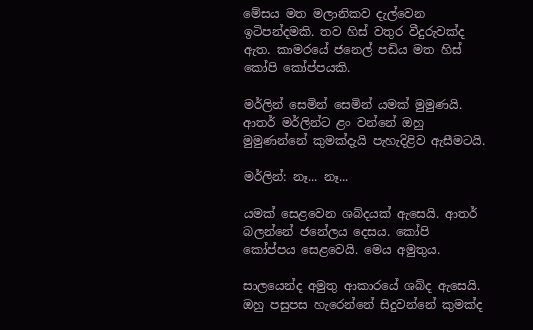මේසය මත මලානිකව දැල්වෙන ඉටිපන්දමකි. තව හිස් වතුර වීදුරුවක්ද ඇත. කාමරයේ ජනෙල් පඩිය මත හිස් කෝපි කෝප්පයකි.

මර්ලින් සෙමින් සෙමින් යමක් මුමුණයි. ආතර් මර්ලින්ට ළං වන්නේ ඔහු මුමුණන්නේ කුමක්දැයි පැහැදිළිව ඇසීමටයි.

මර්ලින්: නෑ... නෑ...

යමක් සෙළවෙන ශබ්දයක් ඇසෙයි. ආතර් බලන්නේ ජනේලය දෙසය. කෝපි කෝප්පය සෙළවෙයි. මෙය අමුතුය.

සාලයෙන්ද අමුතු ආකාරයේ ශබ්ද ඇසෙයි. ඔහු පසුපස හැරෙන්නේ සිදුවන්නේ කුමක්ද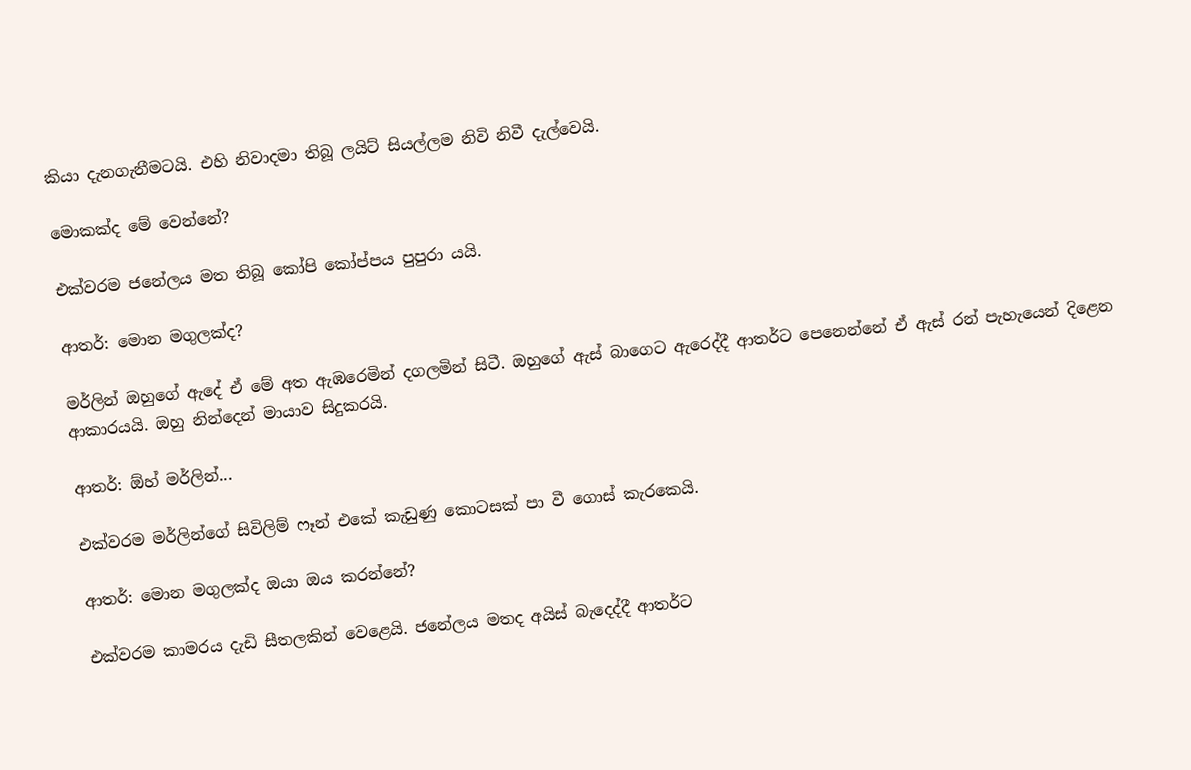කියා දැනගැනීමටයි. එහි නිවාදමා තිබූ ලයිට් සියල්ලම නිවි නිවී දැල්වෙයි.

මොකක්ද මේ වෙන්නේ?

එක්වරම ජනේලය මත තිබූ කෝපි කෝප්පය පුපුරා යයි.

ආතර්: මොන මගුලක්ද?

මර්ලින් ඔහුගේ ඇදේ ඒ මේ අත ඇඹරෙමින් දගලමින් සිටී. ඔහුගේ ඇස් බාගෙට ඇරෙද්දී ආතර්ට පෙනෙන්නේ ඒ ඇස් රන් පැහැයෙන් දිළෙන ආකාරයයි. ඔහු නින්දෙන් මායාව සිදුකරයි.

ආතර්: ඕහ් මර්ලින්...

එක්වරම මර්ලින්ගේ සිවිලිම් ෆෑන් එකේ කැඩුණු කොටසක් පා වී ගොස් කැරකෙයි.

ආතර්: මොන මගුලක්ද ඔයා ඔය කරන්නේ?

එක්වරම කාමරය දැඩි සීතලකින් වෙළෙයි. ජනේලය මතද අයිස් බැදෙද්දී ආතර්ට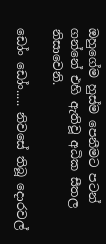ඔහුගේම හුස්ම පෙනීමට පටන් ගන්නේ එහි ඇතිවූ අධික සීතල නිසාවෙනි.

ඩෝං ඩෝං..... නිවසේ තිබූ දොරවල්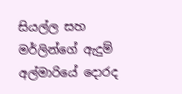සියල්ල සහ මර්ලින්ගේ ඇදුම් අල්මාරියේ දොරද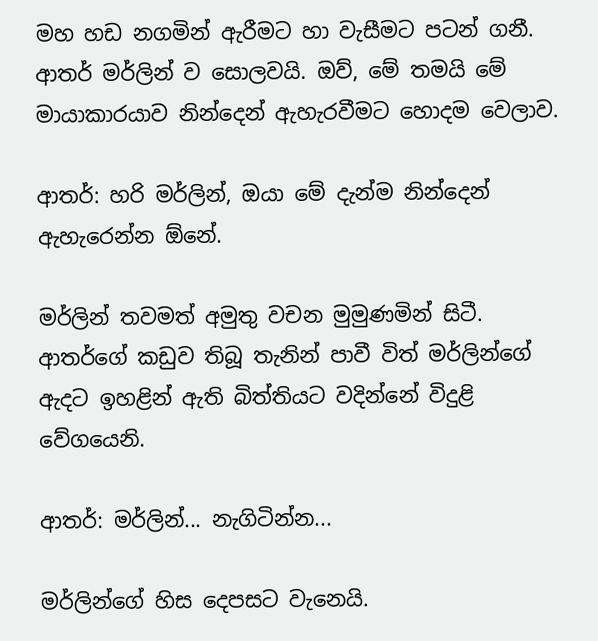මහ හඩ නගමින් ඇරීමට හා වැසීමට පටන් ගනී. ආතර් මර්ලින් ව සොලවයි. ඔව්, මේ තමයි මේ මායාකාරයාව නින්දෙන් ඇහැරවීමට හොදම වෙලාව.

ආතර්: හරි මර්ලින්, ඔයා මේ දැන්ම නින්දෙන් ඇහැරෙන්න ඕනේ.

මර්ලින් තවමත් අමුතු වචන මුමුණමින් සිටී. ආතර්ගේ කඩුව තිබූ තැනින් පාවී විත් මර්ලින්ගේ ඇදට ඉහළින් ඇති බිත්තියට වදින්නේ විදුළි වේගයෙනි.

ආතර්: මර්ලින්... නැගිටින්න...

මර්ලින්ගේ හිස දෙපසට වැනෙයි.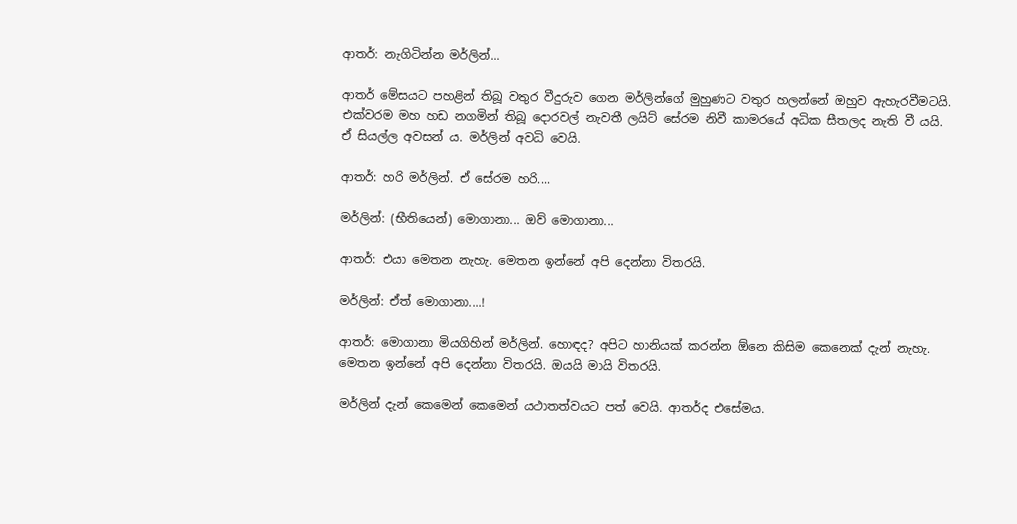ආතර්: නැගිටින්න මර්ලින්...

ආතර් මේසයට පහළින් තිබූ වතුර වීදුරුව ගෙන මර්ලින්ගේ මුහුණට වතුර හලන්නේ ඔහුව ඇහැරවීමටයි. එක්වරම මහ හඩ නගමින් තිබූ දොරවල් නැවතී ලයිට් සේරම නිවී කාමරයේ අධික සීතලද නැති වී යයි. ඒ සියල්ල අවසන් ය. මර්ලින් අවධි වෙයි.

ආතර්: හරි මර්ලින්. ඒ සේරම හරි....

මර්ලින්: (භීතියෙන්) මොගානා... ඔව් මොගානා...

ආතර්: එයා මෙතන නැහැ. මෙතන ඉන්නේ අපි දෙන්නා විතරයි.

මර්ලින්: ඒත් මොගානා....!

ආතර්: මොගානා මියගිහින් මර්ලින්. හොඳද? අපිට හානියක් කරන්න ඕනෙ කිසිම කෙනෙක් දැන් නැහැ. මෙතන ඉන්නේ අපි දෙන්නා විතරයි. ඔයයි මායි විතරයි.

මර්ලින් දැන් කෙමෙන් කෙමෙන් යථාතත්වයට පත් වෙයි. ආතර්ද එසේමය.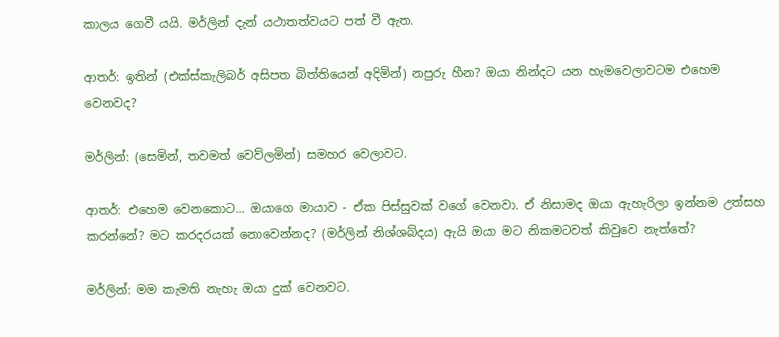කාලය ගෙවී යයි. මර්ලින් දැන් යථාතත්වයට පත් වී ඇත.

ආතර්: ඉතින් (එක්ස්කැලිබර් අසිපත බිත්තියෙන් අදිමින්) නපුරු හීන? ඔයා නින්දට යන හැමවෙලාවටම එහෙම වෙනවද?

මර්ලින්: (සෙමින්, තවමත් වෙව්ලමින්) සමහර වෙලාවට.

ආතර්: එහෙම වෙනකොට... ඔයාගෙ මායාව - ඒක පිස්සුවක් වගේ වෙනවා. ඒ නිසාමද ඔයා ඇහැරිලා ඉන්නම උත්සහ කරන්නේ? මට කරදරයක් නොවෙන්නද? (මර්ලින් නිශ්ශබ්දය) ඇයි ඔයා මට නිකමටවත් කිවුවෙ නැත්තේ?

මර්ලින්: මම කැමති නැහැ ඔයා දුක් වෙනවට.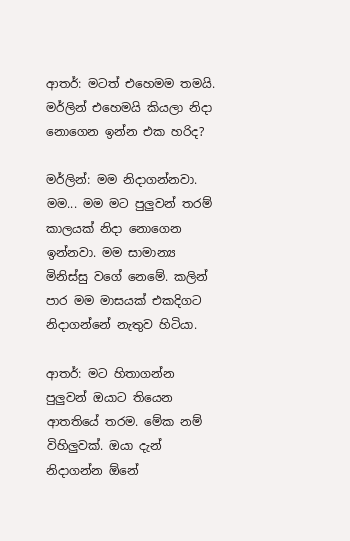ආතර්: මටත් එහෙමම තමයි. මර්ලින් එහෙමයි කියලා නිදා නොගෙන ඉන්න එක හරිද?

මර්ලින්: මම නිදාගන්නවා. මම... මම මට පුලුවන් තරම් කාලයක් නිදා නොගෙන ඉන්නවා. මම සාමාන්‍ය මිනිස්සු වගේ නෙමේ. කලින් පාර මම මාසයක් එකදිගට නිදාගන්නේ නැතුව හිටියා.

ආතර්: මට හිතාගන්න පුලුවන් ඔයාට තියෙන ආතතියේ තරම. මේක නම් විහිලුවක්. ඔයා දැන් නිදාගන්න ඕනේ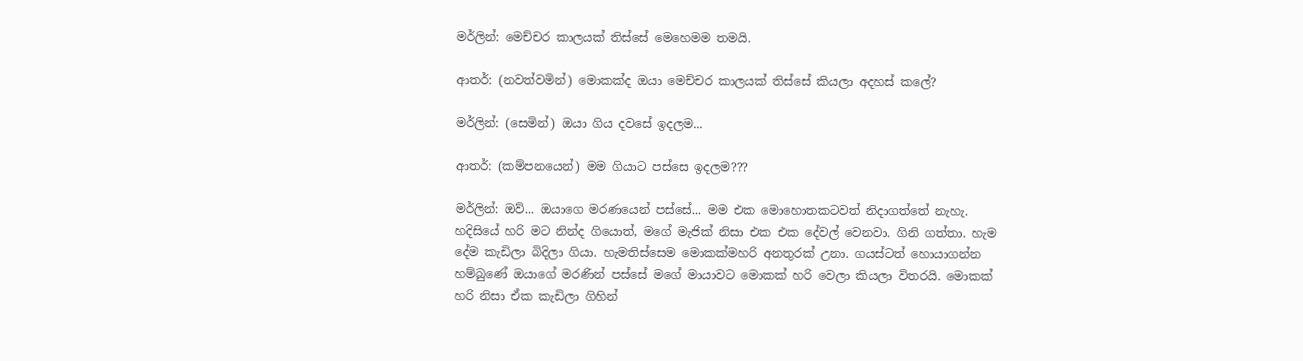මර්ලින්: මෙච්චර කාලයක් තිස්සේ මෙහෙමම තමයි.

ආතර්: (නවත්වමින්) මොකක්ද ඔයා මෙච්චර කාලයක් තිස්සේ කියලා අදහස් කලේ?

මර්ලින්: (සෙමින්) ඔයා ගිය දවසේ ඉදලම...

ආතර්: (කම්පනයෙන්) මම ගියාට පස්සෙ ඉදලම???

මර්ලින්: ඔව්... ඔයාගෙ මරණයෙන් පස්සේ... මම එක මොහොතකටවත් නිදාගත්තේ නැහැ. හදිසියේ හරි මට නින්ද ගියොත්, මගේ මැජික් නිසා එක එක දේවල් වෙනවා. ගිනි ගත්තා. හැම දේම කැඩිලා බිදිලා ගියා. හැමතිස්සෙම මොකක්මහරි අනතුරක් උනා. ගයස්ටත් හොයාගන්න හම්බුණේ ඔයාගේ මරණින් පස්සේ මගේ මායාවට මොකක් හරි වෙලා කියලා විතරයි. මොකක් හරි නිසා ඒක කැඩිලා ගිහින්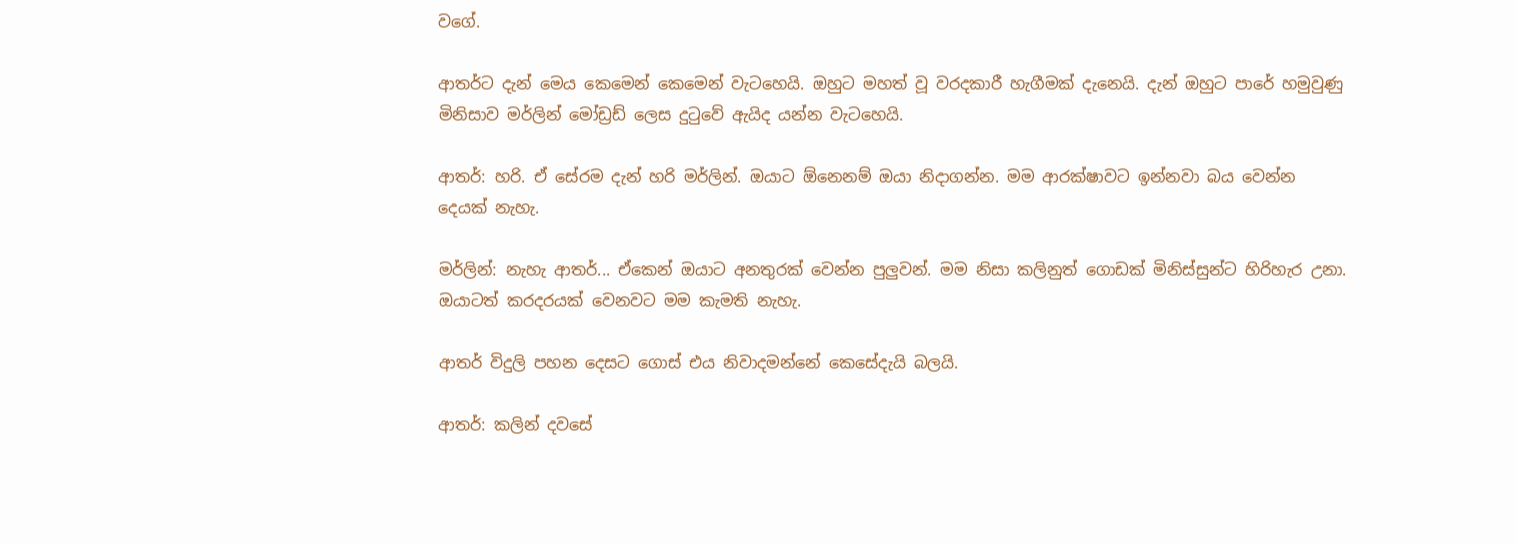වගේ.

ආතර්ට දැන් මෙය කෙමෙන් කෙමෙන් වැටහෙයි. ඔහුට මහත් වූ වරදකාරී හැගීමක් දැනෙයි. දැන් ඔහුට පාරේ හමුවුණු මිනිසාව මර්ලින් මෝඩ්‍රඩ් ලෙස දුටුවේ ඇයිද යන්න වැටහෙයි.

ආතර්: හරි. ඒ සේරම දැන් හරි මර්ලින්. ඔයාට ඕනෙනම් ඔයා නිදාගන්න. මම ආරක්ෂාවට ඉන්නවා බය වෙන්න දෙයක් නැහැ.

මර්ලින්: නැහැ ආතර්... ඒකෙන් ඔයාට අනතුරක් වෙන්න පුලුවන්. මම නිසා කලිනුත් ගොඩක් මිනිස්සුන්ට හිරිහැර උනා. ඔයාටත් කරදරයක් වෙනවට මම කැමති නැහැ.

ආතර් විදුලි පහන දෙසට ගොස් එය නිවාදමන්නේ කෙසේදැයි බලයි.

ආතර්: කලින් දවසේ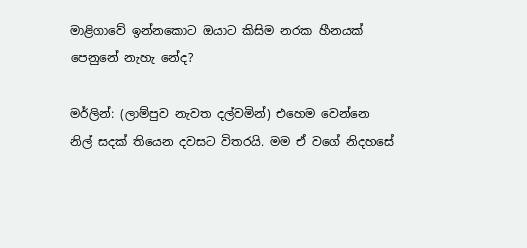මාළිගාවේ ඉන්නකොට ඔයාට කිසිම නරක හීනයක් පෙනුනේ නැහැ නේද?

මර්ලින්: (ලාම්පුව නැවත දල්වමින්) එහෙම වෙන්නෙ නිල් සදක් තියෙන දවසට විතරයි. මම ඒ වගේ නිදහසේ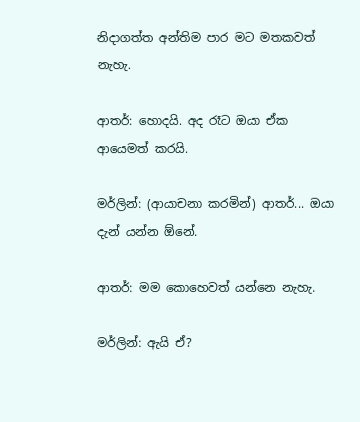නිදාගත්ත අන්තිම පාර මට මතකවත් නැහැ.

ආතර්: හොදයි. අද රෑට ඔයා ඒක ආයෙමත් කරයි.

මර්ලින්: (ආයාචනා කරමින්) ආතර්... ඔයා දැන් යන්න ඕනේ.

ආතර්: මම කොහෙවත් යන්නෙ නැහැ.

මර්ලින්: ඇයි ඒ?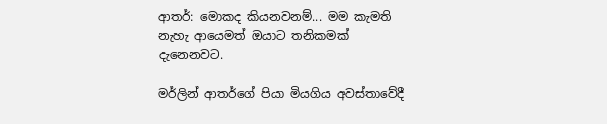ආතර්: මොකද කියනවනම්... මම කැමති නැහැ ආයෙමත් ඔයාට තනිකමක් දැනෙනවට.

මර්ලින් ආතර්ගේ පියා මියගිය අවස්තාවේදී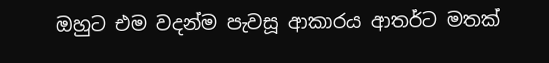ඔහුට එම වදන්ම පැවසූ ආකාරය ආතර්ට මතක්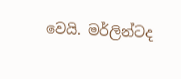වෙයි. මර්ලින්ටද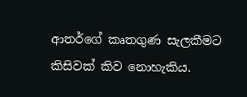ආතර්ගේ කෘතගුණ සැලකීමට කිසිවක් කිව නොහැකිය.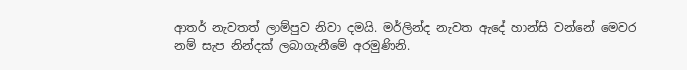ආතර් නැවතත් ලාම්පුව නිවා දමයි. මර්ලින්ද නැවත ඇදේ හාන්සි වන්නේ මෙවර නම් සැප නින්දක් ලබාගැනීමේ අරමුණිනි.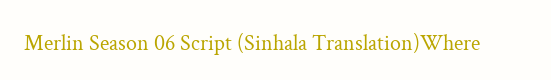Merlin Season 06 Script (Sinhala Translation)Where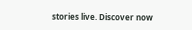stories live. Discover now